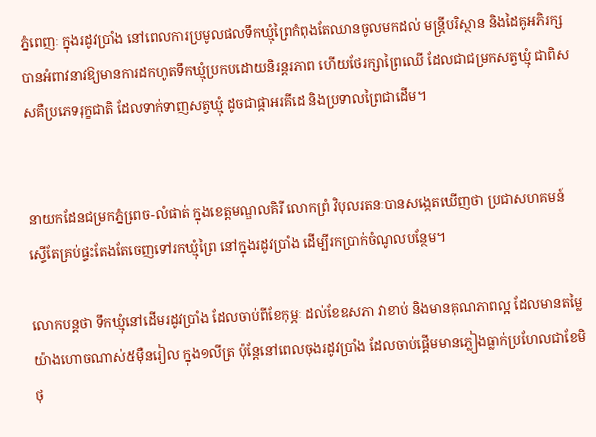ភ្នំពេញៈ ក្នុងរដូវប្រាំង នៅពេលការប្រមូលផលទឹកឃ្មុំព្រៃកំពុងតែឈានចូលមកដល់ មន្រ្តីបរិស្ថាន និងដៃគូអភិរក្សបានអំពាវនាវឱ្យមានការដកហូតទឹកឃ្មុំប្រកបដោយនិរន្តរភាព ហើយថែរក្សាព្រៃឈើ ដែលជាជម្រកសត្វឃ្មុំ ជាពិសសគឺប្រភេទរុក្ខជាតិ ដែលទាក់ទាញសត្វឃ្មុំ ដូចជាផ្កាអរគីដេ និងប្រទាលព្រៃជាដើម។


នាយកដែនជម្រកភ្នំពេ្រច-លំផាត់ ក្នុងខេត្តមណ្ឌលគិរី លោកព្រំ វិបុលរតនៈបានសង្កេតឃើញថា ប្រជាសហគមន៍ស្ទើតែគ្រប់ផ្ទះតែងតែចេញទៅរកឃ្មុំព្រៃ នៅក្នុងរដូវប្រាំង ដើម្បីរកប្រាក់ចំណូលបន្ថែម។

លោកបន្តថា ទឹកឃ្មុំនៅដើមរដូវប្រាំង ដែលចាប់ពីខែកុម្ភៈ ដល់ខែឧសភា វាខាប់ និងមានគុណភាពល្អ ដែលមានតម្លៃ យ៉ាងហោចណាស់៥ម៉ឺនរៀល ក្នុង១លីត្រ ប៉ុន្តែនៅពេលចុងរដូវប្រាំង ដែលចាប់ផ្តើមមានភ្លៀងធ្លាក់ប្រហែលជាខែមិថុ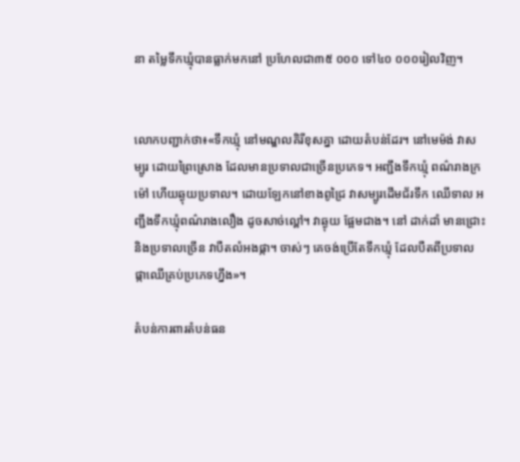នា តម្លៃទឹកឃ្មុំបានធ្លាក់មកនៅ ប្រហែលជា៣៥ ០០០ ទៅ៤០ ០០០រៀលវិញ។


លោកបញ្ជាក់ថា៖«ទឹកឃ្មុំ នៅមណ្ឌលគិរីខុសគ្នា ដោយតំបន់ដែរ។ នៅមេម៉ង់ វាសម្បូរ ដោយព្រៃស្រោង ដែលមានប្រទាលជាច្រើនប្រភេទ។ អញ្ជឹងទឹកឃ្មុំ ពណ៌រាងក្រម៉ៅ ហើយឆ្ងុយប្រទាល។ ដោយឡែកនៅខាងពូជ្រៃ វាសម្បូរដើមជ័រទឹក ឈើទាល អញ្ជឹងទឹកឃ្មុំពណ៌រាងលឿង ដូចសាច់ល្ពៅ។ វាឆ្ងុយ ផ្អែមជាង។ នៅ ដាក់ដាំ មានជ្រោះ និងប្រទាលច្រើន វាបឺតលំអងផ្កា។ ចាស់ៗ គេចង់ប្រើតែទឹកឃ្មុំ ដែលបឺតពីប្រទាល ផ្កាឈើគ្រប់ប្រភេទហ្នឹង»។

តំបន់ការពារតំបន់ធន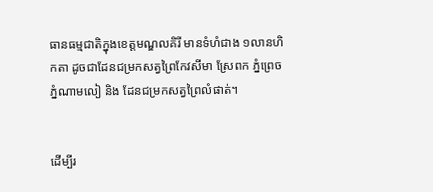ធានធម្មជាតិក្នុងខេត្តមណ្ឌលគិរី មានទំហំជាង ១លានហិកតា ដូចជាដែនជម្រកសត្វព្រៃកែវសីមា ស្រែពក ភ្នំព្រេច ភ្នំណាមលៀ និង ដែនជម្រកសត្វព្រៃលំផាត់។


ដើម្បីរ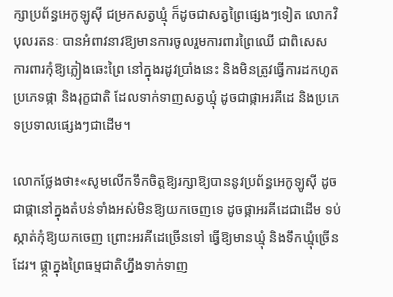ក្សាប្រព័ន្ធអេកូឡូស៊ី ជម្រកសត្វឃ្មុំ ក៏ដូចជាសត្វព្រៃផ្សេងៗទៀត លោកវិបុលរតនៈ បានអំពាវនាវឱ្យមានការចូលរួមការពារព្រៃឈើ ជាពិសេស ការពារកុំឱ្យភ្លៀងឆេះព្រៃ នៅក្នុងរដូវប្រាំងនេះ និងមិនត្រូវធ្វើការដកហូតប្រភេទផ្កា និងរុក្ខជាតិ ដែលទាក់ទាញសត្វឃ្មុំ ដូចជាផ្កាអរគីដេ និងប្រភេទប្រទាលផ្សេងៗជាដើម។

លោកថ្លែងថា៖«សូមលើកទឹកចិត្តឱ្យរក្សាឱ្យបាននូវប្រព័ន្ធអេកូឡូស៊ី ដូចជាផ្កានៅក្នុងតំបន់ទាំងអស់មិនឱ្យយកចេញទេ ដូចផ្កាអរគីដេជាដើម ទប់ស្កាត់កុំឱ្យយកចេញ ព្រោះអរគីដេច្រើនទៅ ធ្វើឱ្យមានឃ្មុំ និងទឹកឃ្មុំច្រើនដែរ។ ផ្កា្កក្នុងព្រៃធម្មជាតិហ្នឹងទាក់ទាញ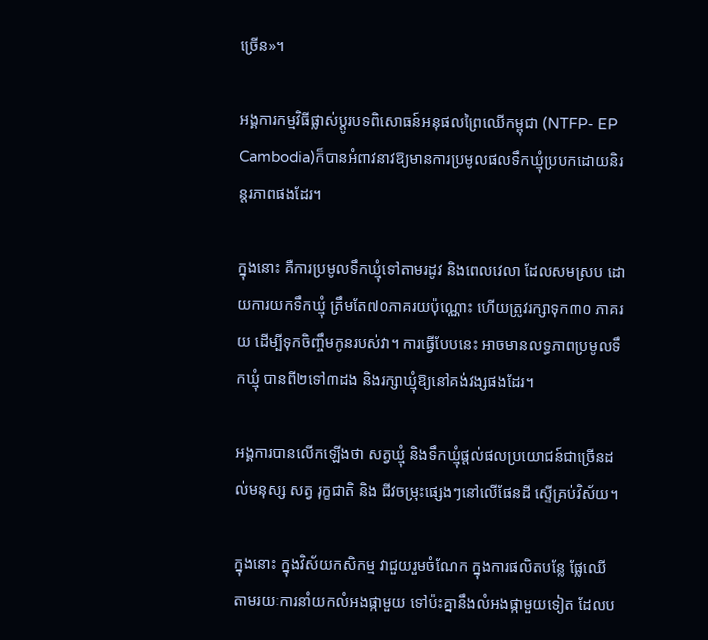ច្រើន»។

អង្គការកម្មវិធីផ្លាស់ប្តូរបទពិសោធន៍អនុផលព្រៃឈើកម្ពុជា (NTFP- EP Cambodia)ក៏បានអំពាវនាវឱ្យមានការប្រមូលផលទឹកឃ្មុំប្របកដោយនិរន្តរភាពផងដែរ។

ក្នុងនោះ គឺការប្រមូលទឹកឃ្មុំទៅតាមរដូវ និងពេលវេលា ដែលសមស្រប ដោយការយកទឹកឃ្មុំ ត្រឹមតែ៧០ភាគរយប៉ុណ្ណោះ ហើយត្រូវរក្សាទុក៣០ ភាគរយ ដើម្បីទុកចិញ្ចឹមកូនរបស់វា។ ការធ្វើបែបនេះ អាចមានលទ្ធភាពប្រមូលទឹកឃ្មុំ បានពី២ទៅ៣ដង និងរក្សាឃ្មុំឱ្យនៅគង់វង្សផងដែរ។

អង្គការបានលើកឡើងថា សត្វឃ្មុំ និងទឹកឃ្មុំផ្តល់ផលប្រយោជន៍ជាច្រើនដល់មនុស្ស សត្វ រុក្ខជាតិ និង ជីវចម្រុះផ្សេងៗនៅលើផែនដី ស្ទើគ្រប់វិស័យ។

ក្នុងនោះ ក្នុងវិស័យកសិកម្ម វាជួយរួមចំណែក ក្នុងការផលិតបន្លែ ផ្លែឈើ តាមរយៈការនាំយកលំអងផ្កាមួយ ទៅប៉ះគ្នានឹងលំអងផ្កាមួយទៀត ដែលប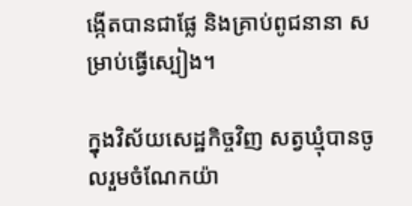ង្កើតបានជាផ្លែ និងគ្រាប់ពូជនានា សម្រាប់ធ្វើស្បៀង។

ក្នុងវិស័យសេដ្ឋកិច្ចវិញ សត្វឃ្មុំបានចូលរួមចំណែកយ៉ា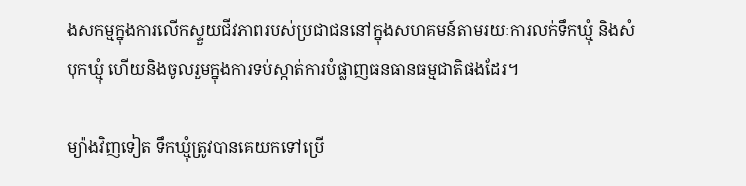ងសកម្មក្នុងការលើកស្ទួយជីវភាពរបស់ប្រជាជននៅក្នុងសហគមន៍តាមរយៈការលក់ទឹកឃ្មុំ និងសំបុកឃ្មុំ ហើយនិងចូលរួមក្នុងការទប់ស្កាត់ការបំផ្លាញធនធានធម្មជាតិផងដែរ។

ម្យ៉ាងវិញទៀត ទឹកឃ្មុំត្រូវបានគេយកទៅប្រើ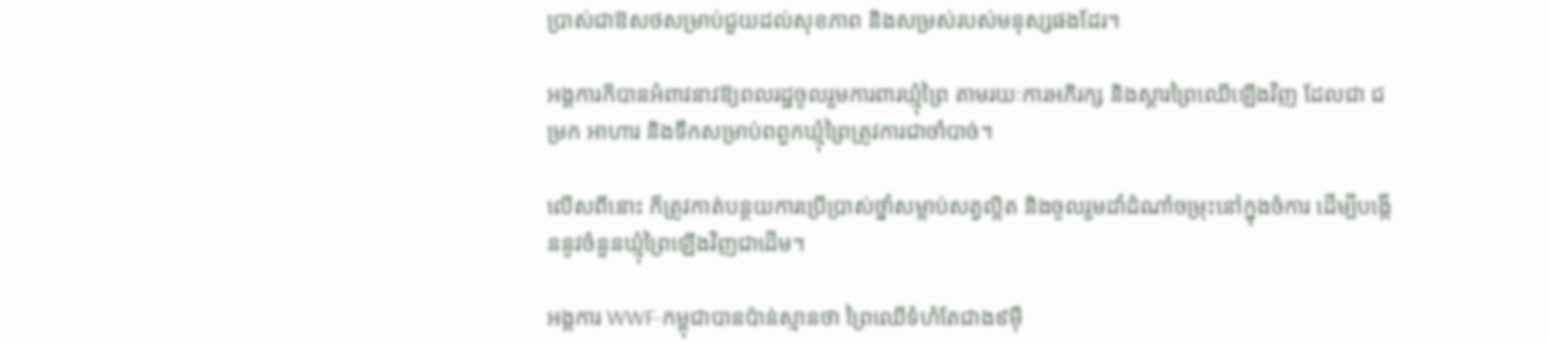ប្រាស់ជាឱសថសម្រាប់ជួយដល់សុខភាព និងសម្រស់របស់មនុស្សផងដែរ។

អង្គការក៏បានអំពាវនាវឱ្យពលរដ្ឋចូលរួមការពារឃ្មុំព្រៃ តាមរយៈការអភិរក្ស និងស្ដារព្រៃឈើឡើងវិញ ដែលជា ជម្រក អាហារ និងទឹកសម្រាប់ពពួកឃ្មុំព្រៃត្រូវការជាចាំបាច់។

លើសពីនោះ ក៏ត្រូវកាត់បន្ថយការប្រើប្រាស់ថ្នាំសម្លាប់សត្វល្អិត និងចូលរួមដាំដំណាំចម្រុះនៅក្នុងចំការ ដើម្បីបង្កើននូវចំនួនឃ្មុំព្រៃឡើងវិញជាដើម។

អង្គការ WWF-កម្ពុជាបានប៉ាន់ស្មានថា ព្រៃឈើទំហំតែជាង៩ម៉ឺ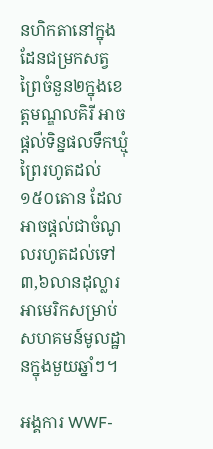នហិកតានៅក្នុងដែនជម្រកសត្វព្រៃចំនួន២ក្នុងខេត្តមណ្ឌលគិរី អាចផ្តល់ទិន្នផលទឹកឃ្មុំព្រៃរហូតដល់ ១៥០តោន ដែលអាចផ្តល់ជាចំណូលរហូតដល់ទៅ ៣,៦លានដុល្លារអាមេរិកសម្រាប់សហគមន៍មូលដ្ឋានក្នុងមួយឆ្នាំៗ។

អង្គការ WWF-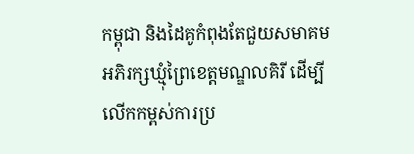កម្ពុជា និងដៃគូកំពុងតែជួយសមាគមអភិរក្សឃ្មុំព្រៃខេត្តមណ្ឌលគិរី ដើម្បីលើកកម្ពស់ការប្រ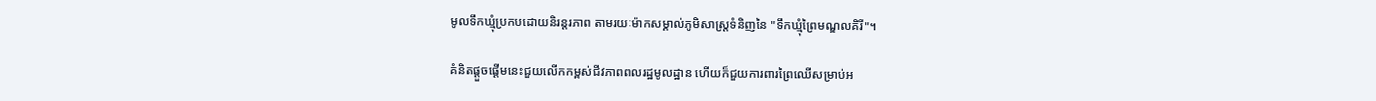មូលទឹកឃ្មុំប្រកបដោយនិរន្តរភាព តាមរយៈម៉ាកសម្គាល់ភូមិសាស្ត្រទំនិញនៃ "ទឹកឃ្មុំព្រៃមណ្ឌលគិរី"។

គំនិតផ្តួចផ្តើមនេះជួយលើកកម្ពស់ជីវភាពពលរដ្ឋមូលដ្ឋាន ហើយក៏ជួយការពារព្រៃឈើសម្រាប់អ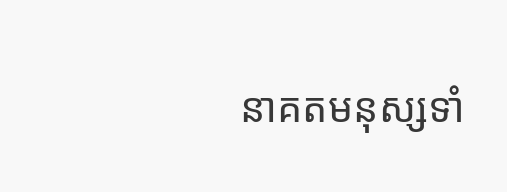នាគតមនុស្សទាំ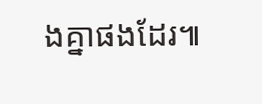ងគ្នាផងដែរ៕